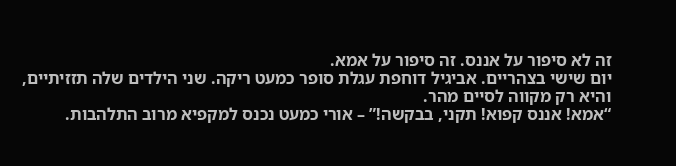זה לא סיפור על אננס. זה סיפור על אמא.
יום שישי בצהריים. אביגיל דוחפת עגלת סופר כמעט ריקה. שני הילדים שלה תזזיתיים, והיא רק מקווה לסיים מהר.
“אמא! אננס קפוא! תקני, בבקשה!” – אורי כמעט נכנס למקפיא מרוב התלהבות.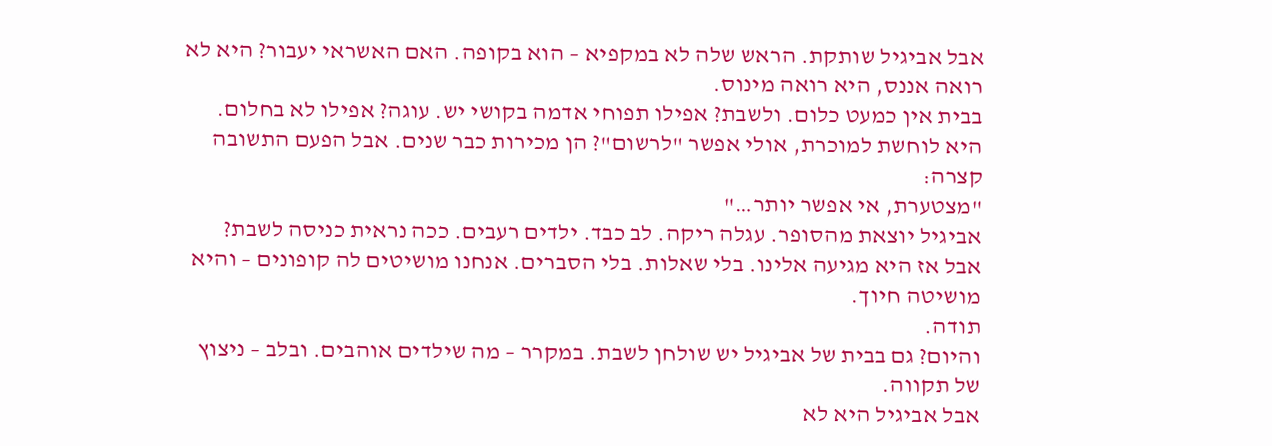אבל אביגיל שותקת. הראש שלה לא במקפיא – הוא בקופה. האם האשראי יעבור? היא לא רואה אננס, היא רואה מינוס.
בבית אין כמעט כלום. ולשבת? אפילו תפוחי אדמה בקושי יש. עוגה? אפילו לא בחלום.
היא לוחשת למוכרת, אולי אפשר "לרשום"? הן מכירות כבר שנים. אבל הפעם התשובה קצרה:
"מצטערת, אי אפשר יותר…"
אביגיל יוצאת מהסופר. עגלה ריקה. לב כבד. ילדים רעבים. ככה נראית כניסה לשבת?
אבל אז היא מגיעה אלינו. בלי שאלות. בלי הסברים. אנחנו מושיטים לה קופונים – והיא מושיטה חיוך.
תודה.
והיום? גם בבית של אביגיל יש שולחן לשבת. במקרר – מה שילדים אוהבים. ובלב – ניצוץ של תקווה.
אבל אביגיל היא לא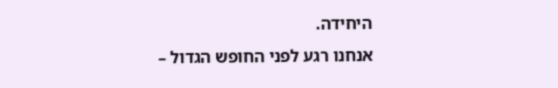היחידה.
אנחנו רגע לפני החופש הגדול –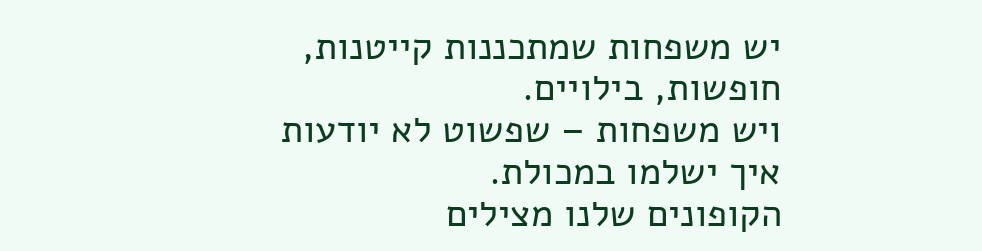יש משפחות שמתכננות קייטנות, חופשות, בילויים.
ויש משפחות – שפשוט לא יודעות איך ישלמו במכולת.
הקופונים שלנו מצילים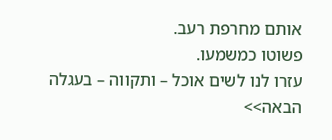אותם מחרפת רעב.
פשוטו כמשמעו.
עזרו לנו לשים אוכל – ותקווה – בעגלה הבאה>>